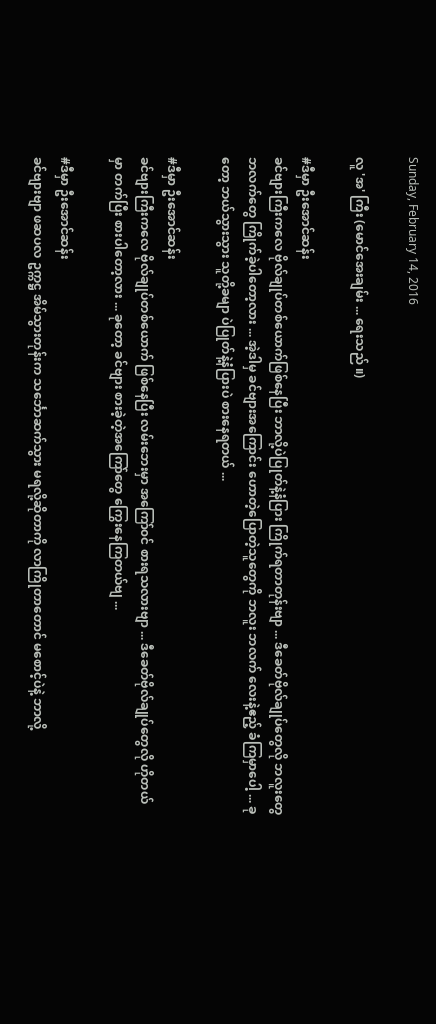Sunday, February 14, 2016

လူ 'အ' ကြီး (မောင်အေးချမ်း ... ရေးသည် ။)

#ဒီမှာ ဦးအောင်ဆန်း
ခင်ဗျားကြီးကလေ ဗိုလ်ချုပ်တစ်ယောက်ဖြစ်နေပြီး ဘာလို့ပဲပြုတ်နဲ့နံပြား ကြိုက်ရတာတုန်းဗျာ ... ဒီခေတ်ဗိုလ်ချုပ်တွေလို ဘလူးတွေ ဘလက်တွေ ကြိုက်ခဲ့ပါတော့လား ... အဲ့ဒါမှ ခင်ဗျားအကြောင်း ဟောတဲ့ပြောတဲ့သူတွေကို ဘလူး ဘလက် လေးနဲ့ဧည့် ခံကြမှာပေါ့ ... ခုတော့ ဘယ်သွားသွား သူတို့ခမျာ ပဲပြုတ်နဲ့နံပြားပဲ စားနေရတယ် ...

#ဒီမှာ ဦးအောင်ဆန်း
ခင်ဗျားကြီးကလေ ဗိုလ်ချုပ်တစ်ယောက် ဖြစ်နေပြီး လမ်းဘေးမှာ အကြော်၀င် စားရသလားဗျာ ... ဒီခေတ်ဗိုလ်ချုပ်တွေလို ဟိုတယ်မှာ တက်ပြီး စားပါတော့လား ... ခုတော့ ခင်ဗျား စားခဲ့တဲ့အကြော်တွေ ကြွေးနေကြတယ်ဗျ ...

#ဒီမှာ ဦးအောင်ဆန်း
ခင်ဗျားဗျာ ဖဆပလ ဥက္ကဋ္ဌ အိမ်သွားတုန်းက သင်္ဘောဆက်သွား မရလို့ဆိုတာကို လာကြိုတာတောင် မစောင့်ပဲနဲ့ ဘာလို့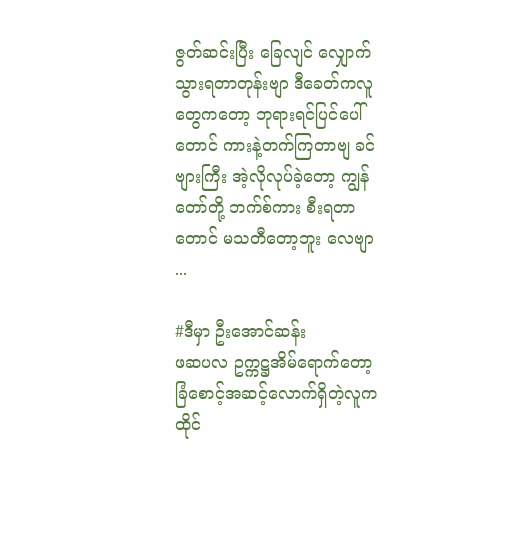ဇွတ်ဆင်းပြီး ခြေလျင် လျှောက်သွားရတာတုန်းဗျာ ဒီခေတ်ကလူတွေကတော့ ဘုရားရင်ပြင်ပေါ်တောင် ကားနဲ့တက်ကြတာဗျ ခင်ဗျားကြီး အဲ့လိုလုပ်ခဲ့တော့ ကျွန်တော်တို့ ဘက်စ်ကား စီးရတာတောင် မသတီတော့ဘူး လေဗျာ ...

#ဒီမှာ ဦးအောင်ဆန်း
ဖဆပလ ဥက္ကဋ္ဌအိမ်ရောက်တော့ ခြံစောင့်အဆင့်လောက်ရှိတဲ့လူက ထိုင်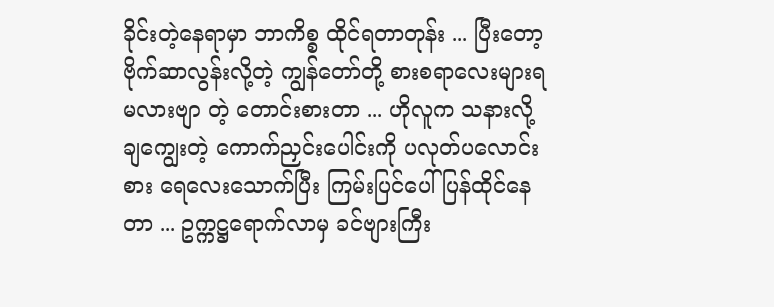ခိုင်းတဲ့နေရာမှာ ဘာကိစ္စ ထိုင်ရတာတုန်း ... ပြီးတော့ဗိုက်ဆာလွန်းလို့တဲ့ ကျွန်တော်တို့ စားစရာလေးများရမလားဗျာ တဲ့ တောင်းစားတာ ... ဟိုလူက သနားလို့ ချကျွေးတဲ့ ကောက်ညှင်းပေါင်းကို ပလုတ်ပလောင်းစား ရေလေးသောက်ပြီး ကြမ်းပြင်ပေါ်ပြန်ထိုင်နေတာ ... ဥက္ကဋ္ဌရောက်လာမှ ခင်ဗျားကြီး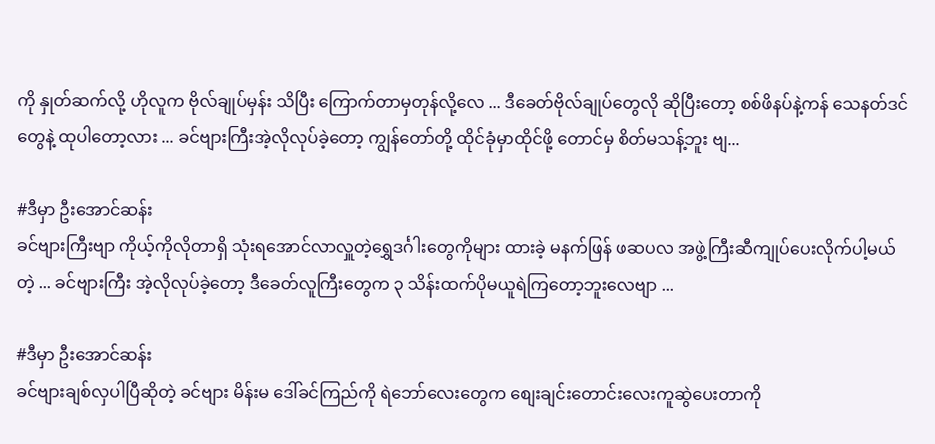ကို နှုတ်ဆက်လို့ ဟိုလူက ဗိုလ်ချုပ်မှန်း သိပြီး ကြောက်တာမှတုန်လို့လေ ... ဒီခေတ်ဗိုလ်ချုပ်တွေလို ဆိုပြီးတော့ စစ်ဖိနပ်နဲ့ကန် သေနတ်ဒင်တွေနဲ့ ထုပါတော့လား ... ခင်ဗျားကြီးအဲ့လိုလုပ်ခဲ့တော့ ကျွန်တော်တို့ ထိုင်ခုံမှာထိုင်ဖို့ တောင်မှ စိတ်မသန့်ဘူး ဗျ...

#ဒီမှာ ဦးအောင်ဆန်း
ခင်ဗျားကြီးဗျာ ကိုယ့်ကိုလိုတာရှိ သုံးရအောင်လာလှူတဲ့ရွှေဒင်္ဂါးတွေကိုများ ထားခဲ့ မနက်ဖြန် ဖဆပလ အဖွဲ့ကြီးဆီကျုပ်ပေးလိုက်ပါ့မယ်တဲ့ ... ခင်ဗျားကြီး အဲ့လိုလုပ်ခဲ့တော့ ဒီခေတ်လူကြီးတွေက ၃ သိန်းထက်ပိုမယူရဲကြတော့ဘူးလေဗျာ ...

#ဒီမှာ ဦးအောင်ဆန်း
ခင်ဗျားချစ်လှပါပြီဆိုတဲ့ ခင်ဗျား မိန်းမ ဒေါ်ခင်ကြည်ကို ရဲဘော်လေးတွေက စျေးချင်းတောင်းလေးကူဆွဲပေးတာကို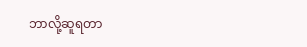ဘာလို့ဆူရတာ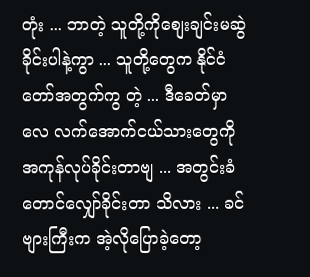တုံး ... ဘာတဲ့ သူတို့ကိုစျေးချင်းမဆွဲခိုင်းပါနဲ့ကွာ ... သူတို့တွေက နိုင်ငံတော်အတွက်ကွ တဲ့ ... ဒီခေတ်မှာလေ လက်အောက်ငယ်သားတွေကို အကုန်လုပ်ခိုင်းတာဗျ ... အတွင်းခံတောင်လျှော်ခိုင်းတာ သိလား ... ခင်ဗျားကြီးက အဲ့လိုပြောခဲ့တော့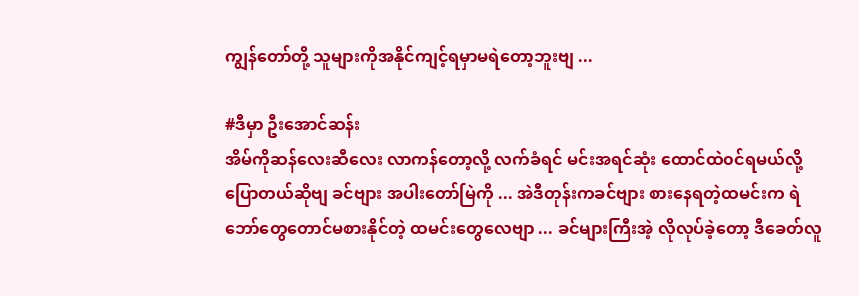ကျွန်တော်တို့ သူများကိုအနိုင်ကျင့်ရမှာမရဲတော့ဘူးဗျ ...

#ဒီမှာ ဦးအောင်ဆန်း
အိမ်ကိုဆန်လေးဆီလေး လာကန်တော့လို့ လက်ခံရင် မင်းအရင်ဆုံး ထောင်ထဲ၀င်ရမယ်လို့ ပြောတယ်ဆိုဗျ ခင်ဗျား အပါးတော်မြဲကို ... အဲဒီတုန်းကခင်ဗျား စားနေရတဲ့ထမင်းက ရဲဘော်တွေတောင်မစားနိုင်တဲ့ ထမင်းတွေလေဗျာ ... ခင်များကြီးအဲ့ လိုလုပ်ခဲ့တော့ ဒီခေတ်လူ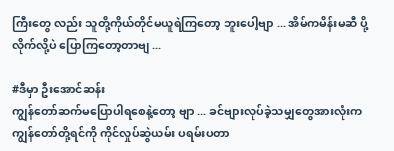ကြီးတွေ လည်း သူတို့ကိုယ်တိုင်မယူရဲကြတော့ ဘူးပေါ့ဗျာ ... အိမ်ကမိန်းမဆီ ပို့လိုက်လို့ပဲ ပြောကြတော့တာဗျ ...

#ဒီမှာ ဦးအောင်ဆန်း
ကျွန်တော်ဆက်မပြောပါရစေနဲ့တော့ ဗျာ ... ခင်ဗျားလုပ်ခဲ့သမျှတွေအားလုံးက ကျွန်တော်တို့ရင်ကို ကိုင်လှုပ်ဆွဲယမ်း ပရမ်းပတာ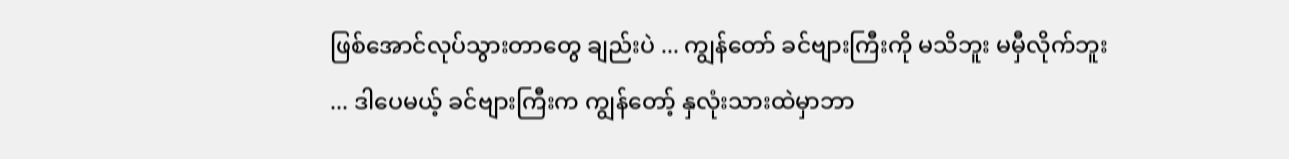ဖြစ်အောင်လုပ်သွားတာတွေ ချည်းပဲ ... ကျွန်တော် ခင်ဗျားကြီးကို မသိဘူး မမှီလိုက်ဘူး ... ဒါပေမယ့် ခင်ဗျားကြီးက ကျွန်တော့် နှလုံးသားထဲမှာဘာ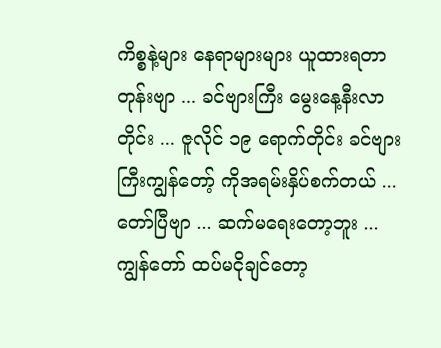ကိစ္စနဲ့များ နေရာများများ ယူထားရတာတုန်းဗျာ ... ခင်ဗျားကြီး မွေးနေ့နီးလာတိုင်း ... ဇူလိုင် ၁၉ ရောက်တိုင်း ခင်ဗျား ကြီးကျွန်တော့် ကိုအရမ်းနှိပ်စက်တယ် ...
တော်ပြီဗျာ ... ဆက်မရေးတော့ဘူး ... ကျွန်တော် ထပ်မငိုချင်တော့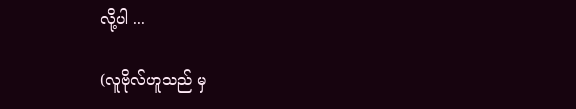လို့ပါ ...

(လူဗိုလ်ဟူသည် မှ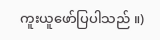ကူးယူဖော်ပြပါသည် ။)